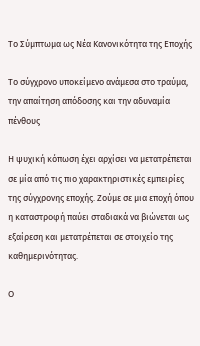Το Σύμπτωμα ως Νέα Κανονικότητα της Εποχής

Το σύγχρονο υποκείμενο ανάμεσα στο τραύμα, την απαίτηση απόδοσης και την αδυναμία πένθους

Η ψυχική κόπωση έχει αρχίσει να μετατρέπεται σε μία από τις πιο χαρακτηριστικές εμπειρίες της σύγχρονης εποχής. Ζούμε σε μια εποχή όπου η καταστροφή παύει σταδιακά να βιώνεται ως εξαίρεση και μετατρέπεται σε στοιχείο της καθημερινότητας.

Ο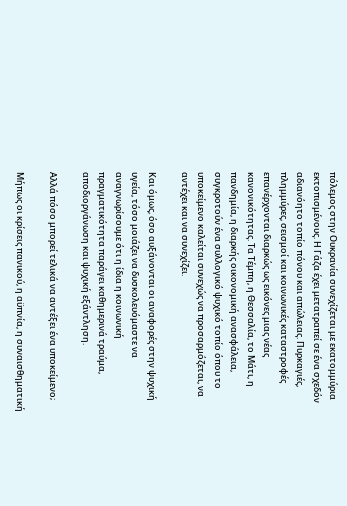πόλεμος στην Ουκρανία συνεχίζεται με εκατομμύρια εκτοπισμένους. Η Γάζα έχει μετατραπεί σε ένα σχεδόν αδιανόητο τοπίο πόνου και απώλειας. Πυρκαγιές, πλημμύρες, σεισμοί και κοινωνικές καταστροφές επανέρχονται διαρκώς ως εικόνες μιας νέας κανονικότητας. Τα Τέμπη, η Θεσσαλία, το Μάτι, η πανδημία, η διαρκής οικονομική ανασφάλεια, συγκροτούν ένα συλλογικό ψυχικό τοπίο όπου το υποκείμενο καλείται συνεχώς να προσαρμόζεται, να αντέχει και να συνεχίζει.

Και όμως, όσο αυξάνονται οι αναφορές στην ψυχική υγεία, τόσο μοιάζει να δυσκολευόμαστε να αναγνωρίσουμε ότι η ίδια η κοινωνική πραγματικότητα παράγει καθημερινά τραύμα, αποδιοργάνωση και ψυχική εξάντληση.

Αλλά πόσο μπορεί τελικά να αντέξει ένα υποκείμενο;

Μήπως οι κρίσεις πανικού, η αϋπνία, η συναισθηματική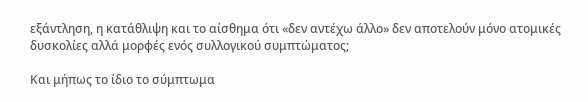εξάντληση, η κατάθλιψη και το αίσθημα ότι «δεν αντέχω άλλο» δεν αποτελούν μόνο ατομικές δυσκολίες αλλά μορφές ενός συλλογικού συμπτώματος;

Και μήπως το ίδιο το σύμπτωμα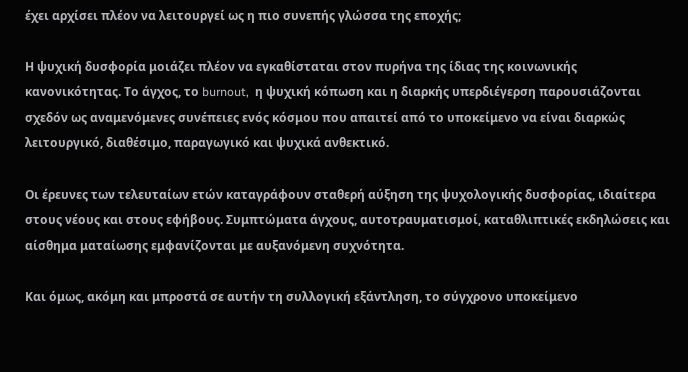έχει αρχίσει πλέον να λειτουργεί ως η πιο συνεπής γλώσσα της εποχής;

Η ψυχική δυσφορία μοιάζει πλέον να εγκαθίσταται στον πυρήνα της ίδιας της κοινωνικής κανονικότητας. Το άγχος, το burnout,  η ψυχική κόπωση και η διαρκής υπερδιέγερση παρουσιάζονται σχεδόν ως αναμενόμενες συνέπειες ενός κόσμου που απαιτεί από το υποκείμενο να είναι διαρκώς λειτουργικό, διαθέσιμο, παραγωγικό και ψυχικά ανθεκτικό.

Οι έρευνες των τελευταίων ετών καταγράφουν σταθερή αύξηση της ψυχολογικής δυσφορίας, ιδιαίτερα στους νέους και στους εφήβους. Συμπτώματα άγχους, αυτοτραυματισμοί, καταθλιπτικές εκδηλώσεις και αίσθημα ματαίωσης εμφανίζονται με αυξανόμενη συχνότητα.

Και όμως, ακόμη και μπροστά σε αυτήν τη συλλογική εξάντληση, το σύγχρονο υποκείμενο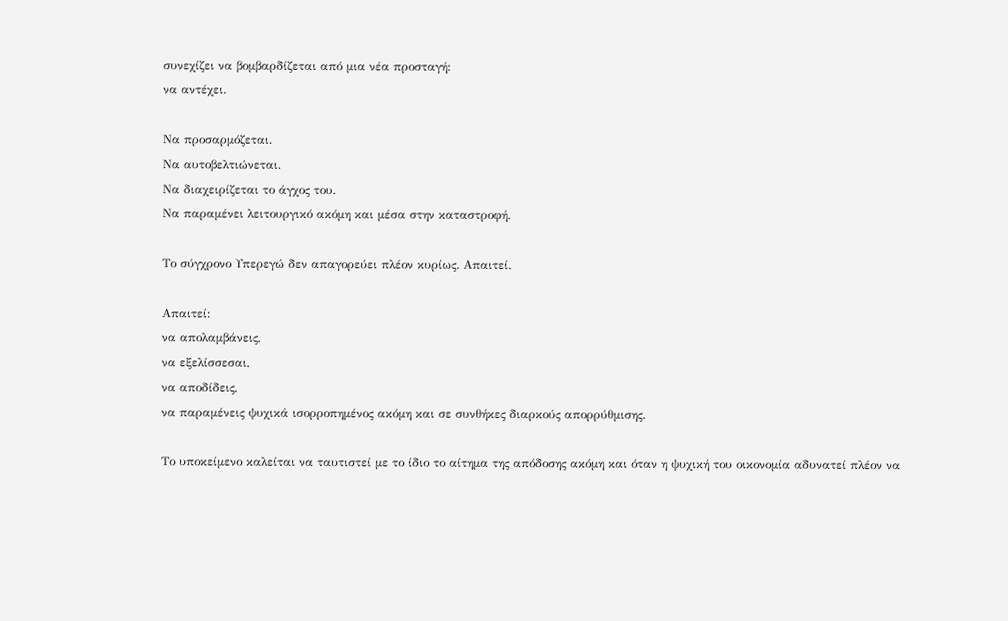συνεχίζει να βομβαρδίζεται από μια νέα προσταγή:
να αντέχει.

Να προσαρμόζεται.
Να αυτοβελτιώνεται.
Να διαχειρίζεται το άγχος του.
Να παραμένει λειτουργικό ακόμη και μέσα στην καταστροφή.

Το σύγχρονο Υπερεγώ δεν απαγορεύει πλέον κυρίως. Απαιτεί.

Απαιτεί:
να απολαμβάνεις,
να εξελίσσεσαι,
να αποδίδεις,
να παραμένεις ψυχικά ισορροπημένος ακόμη και σε συνθήκες διαρκούς απορρύθμισης.

Το υποκείμενο καλείται να ταυτιστεί με το ίδιο το αίτημα της απόδοσης ακόμη και όταν η ψυχική του οικονομία αδυνατεί πλέον να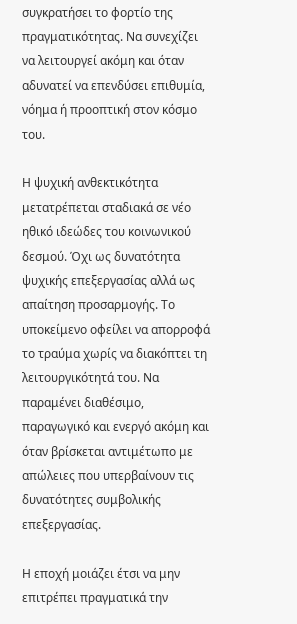συγκρατήσει το φορτίο της πραγματικότητας. Να συνεχίζει να λειτουργεί ακόμη και όταν αδυνατεί να επενδύσει επιθυμία, νόημα ή προοπτική στον κόσμο του.

Η ψυχική ανθεκτικότητα μετατρέπεται σταδιακά σε νέο ηθικό ιδεώδες του κοινωνικού δεσμού. Όχι ως δυνατότητα ψυχικής επεξεργασίας αλλά ως απαίτηση προσαρμογής. Το υποκείμενο οφείλει να απορροφά το τραύμα χωρίς να διακόπτει τη λειτουργικότητά του. Να παραμένει διαθέσιμο, παραγωγικό και ενεργό ακόμη και όταν βρίσκεται αντιμέτωπο με απώλειες που υπερβαίνουν τις δυνατότητες συμβολικής επεξεργασίας.

Η εποχή μοιάζει έτσι να μην επιτρέπει πραγματικά την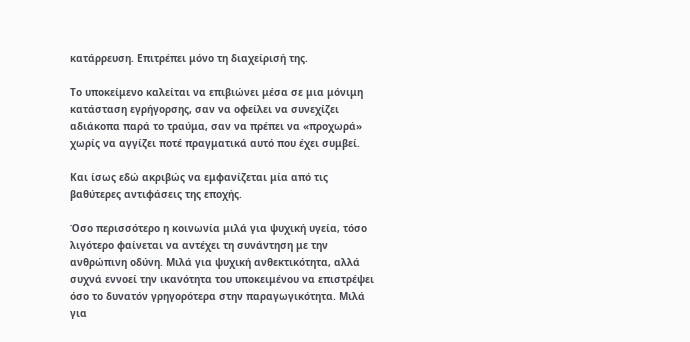κατάρρευση. Επιτρέπει μόνο τη διαχείρισή της.

Το υποκείμενο καλείται να επιβιώνει μέσα σε μια μόνιμη κατάσταση εγρήγορσης, σαν να οφείλει να συνεχίζει αδιάκοπα παρά το τραύμα, σαν να πρέπει να «προχωρά» χωρίς να αγγίζει ποτέ πραγματικά αυτό που έχει συμβεί.

Και ίσως εδώ ακριβώς να εμφανίζεται μία από τις βαθύτερες αντιφάσεις της εποχής.

Όσο περισσότερο η κοινωνία μιλά για ψυχική υγεία, τόσο λιγότερο φαίνεται να αντέχει τη συνάντηση με την ανθρώπινη οδύνη. Μιλά για ψυχική ανθεκτικότητα, αλλά συχνά εννοεί την ικανότητα του υποκειμένου να επιστρέψει όσο το δυνατόν γρηγορότερα στην παραγωγικότητα. Μιλά για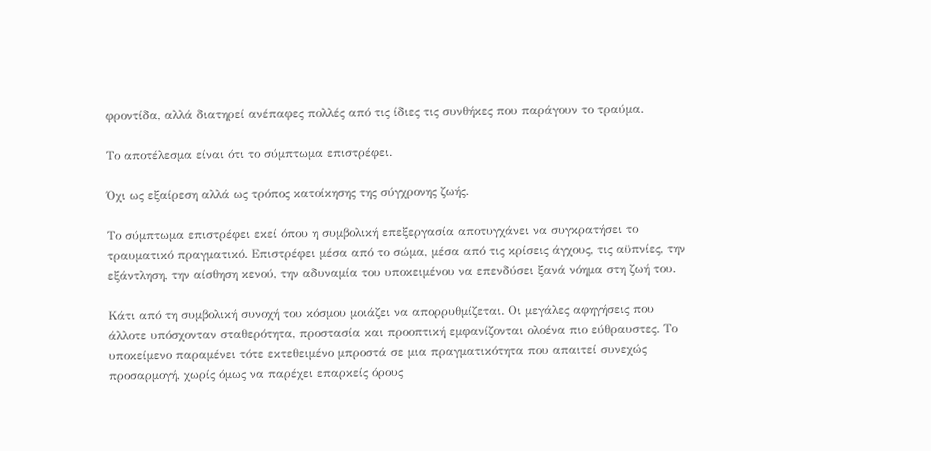φροντίδα, αλλά διατηρεί ανέπαφες πολλές από τις ίδιες τις συνθήκες που παράγουν το τραύμα.

Το αποτέλεσμα είναι ότι το σύμπτωμα επιστρέφει.

Όχι ως εξαίρεση αλλά ως τρόπος κατοίκησης της σύγχρονης ζωής.

Το σύμπτωμα επιστρέφει εκεί όπου η συμβολική επεξεργασία αποτυγχάνει να συγκρατήσει το τραυματικό πραγματικό. Επιστρέφει μέσα από το σώμα, μέσα από τις κρίσεις άγχους, τις αϋπνίες, την εξάντληση, την αίσθηση κενού, την αδυναμία του υποκειμένου να επενδύσει ξανά νόημα στη ζωή του.

Κάτι από τη συμβολική συνοχή του κόσμου μοιάζει να απορρυθμίζεται. Οι μεγάλες αφηγήσεις που άλλοτε υπόσχονταν σταθερότητα, προστασία και προοπτική εμφανίζονται ολοένα πιο εύθραυστες. Το υποκείμενο παραμένει τότε εκτεθειμένο μπροστά σε μια πραγματικότητα που απαιτεί συνεχώς προσαρμογή, χωρίς όμως να παρέχει επαρκείς όρους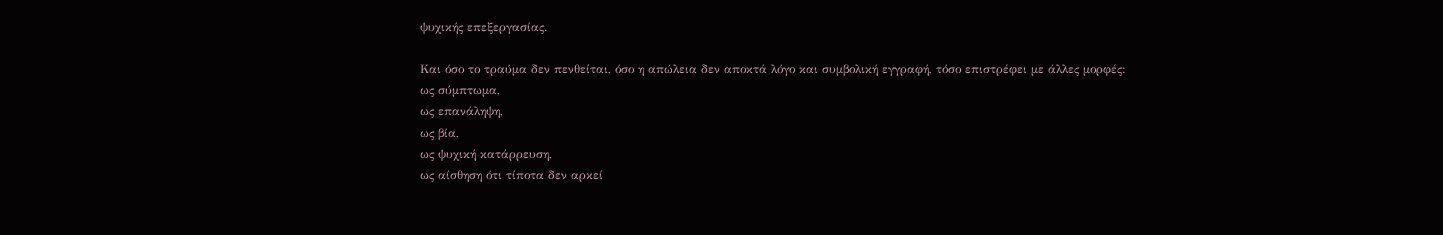ψυχικής επεξεργασίας.

Και όσο το τραύμα δεν πενθείται, όσο η απώλεια δεν αποκτά λόγο και συμβολική εγγραφή, τόσο επιστρέφει με άλλες μορφές:
ως σύμπτωμα,
ως επανάληψη,
ως βία,
ως ψυχική κατάρρευση,
ως αίσθηση ότι τίποτα δεν αρκεί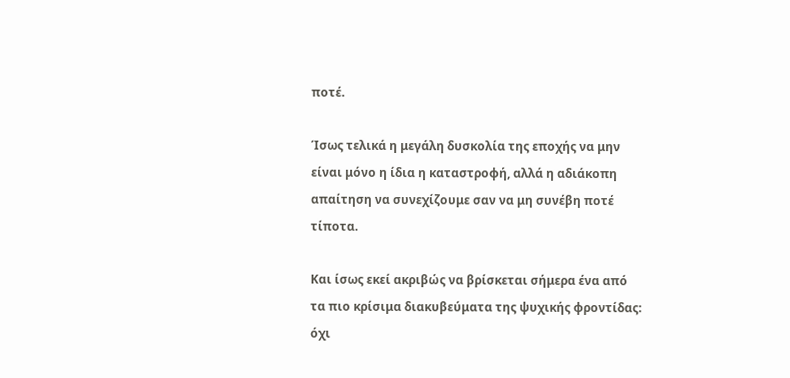ποτέ.

Ίσως τελικά η μεγάλη δυσκολία της εποχής να μην είναι μόνο η ίδια η καταστροφή, αλλά η αδιάκοπη απαίτηση να συνεχίζουμε σαν να μη συνέβη ποτέ τίποτα.

Και ίσως εκεί ακριβώς να βρίσκεται σήμερα ένα από τα πιο κρίσιμα διακυβεύματα της ψυχικής φροντίδας:
όχι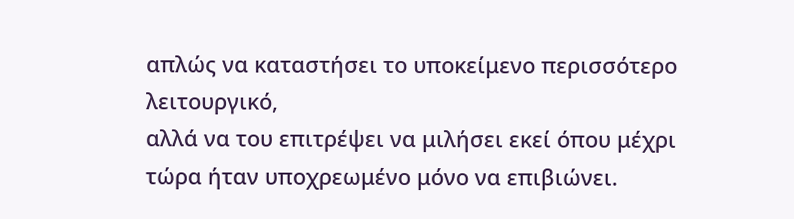απλώς να καταστήσει το υποκείμενο περισσότερο λειτουργικό,
αλλά να του επιτρέψει να μιλήσει εκεί όπου μέχρι τώρα ήταν υποχρεωμένο μόνο να επιβιώνει.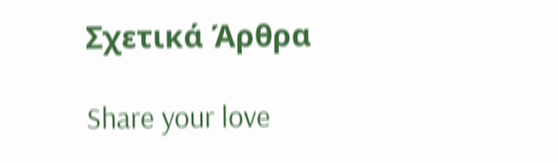Σχετικά Άρθρα

Share your love